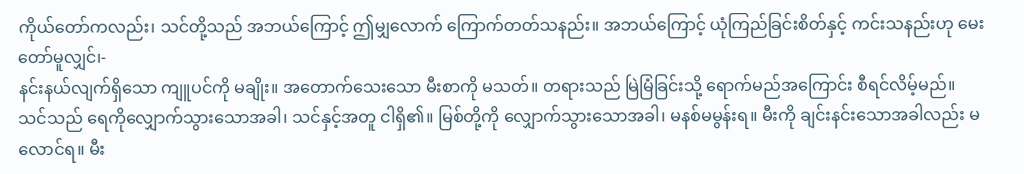ကိုယ်တော်ကလည်း၊ သင်တို့သည် အဘယ်ကြောင့် ဤမျှလောက် ကြောက်တတ်သနည်း။ အဘယ်ကြောင့် ယုံကြည်ခြင်းစိတ်နှင့် ကင်းသနည်းဟု မေးတော်မူလျှင်၊-
နင်းနယ်လျက်ရှိသော ကျူပင်ကို မချိုး။ အတောက်သေးသော မီးစာကို မသတ်။ တရားသည် မြဲမြံခြင်းသို့ ရောက်မည်အကြောင်း စီရင်လိမ့်မည်။
သင်သည် ရေကိုလျှောက်သွားသောအခါ၊ သင်နှင့်အတူ ငါရှိ၏။ မြစ်တို့ကို လျှောက်သွားသောအခါ၊ မနစ်မမွန်းရ။ မီးကို ချင်းနင်းသောအခါလည်း မလောင်ရ။ မီး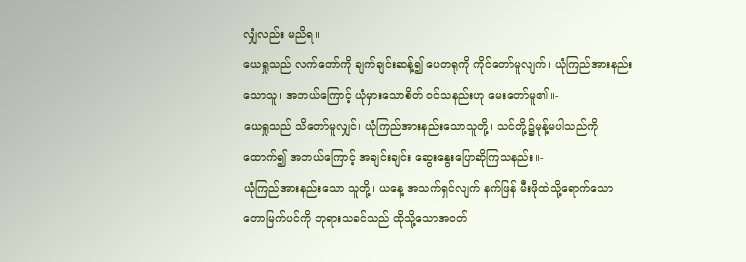လျှံလည်း မညိရ။
ယေရှုသည် လက်တော်ကို ချက်ချင်းဆန့်၍ ပေတရုကို ကိုင်တော်မူလျက်၊ ယုံကြည်အားနည်းသောသူ၊ အဘယ်ကြောင့် ယုံမှားသောစိတ် ဝင်သနည်းဟု မေးတော်မူ၏။-
ယေရှုသည် သိတော်မူလျှင်၊ ယုံကြည်အားနည်းသောသူတို့၊ သင်တို့၌မုန့်မပါသည်ကို ထောက်၍ အဘယ်ကြောင့် အချင်းချင်း ဆွေးနွေးပြောဆိုကြသနည်း။-
ယုံကြည်အားနည်းသော သူတို့၊ ယနေ့ အသက်ရှင်လျက် နက်ဖြန် မီးဖိုထဲသို့ရောက်သော တောမြက်ပင်ကို ဘုရားသခင်သည် ထိုသို့သောအဝတ်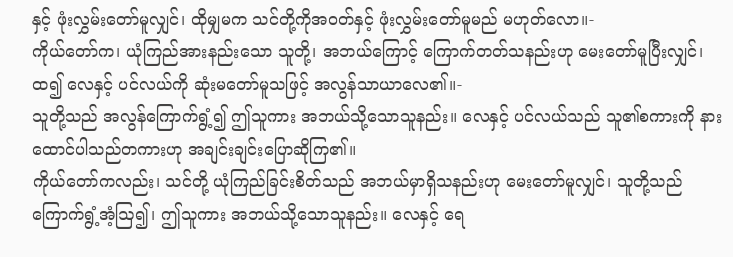နှင့် ဖုံးလွှမ်းတော်မူလျှင်၊ ထိုမျှမက သင်တို့ကိုအဝတ်နှင့် ဖုံးလွှမ်းတော်မူမည် မဟုတ်လော။-
ကိုယ်တော်က၊ ယုံကြည်အားနည်းသော သူတို့၊ အဘယ်ကြောင့် ကြောက်တတ်သနည်းဟု မေးတော်မူပြီးလျှင်၊ ထ၍ လေနှင့် ပင်လယ်ကို ဆုံးမတော်မူသဖြင့် အလွန်သာယာလေ၏။-
သူတို့သည် အလွန်ကြောက်ရွံ့၍ ဤသူကား အဘယ်သို့သောသူနည်း။ လေနှင့် ပင်လယ်သည် သူ၏စကားကို နားထောင်ပါသည်တကားဟု အချင်းချင်းပြောဆိုကြ၏။
ကိုယ်တော်ကလည်း၊ သင်တို့ ယုံကြည်ခြင်းစိတ်သည် အဘယ်မှာရှိသနည်းဟု မေးတော်မူလျှင်၊ သူတို့သည် ကြောက်ရွံ့အံ့ဩ၍၊ ဤသူကား အဘယ်သို့သောသူနည်း။ လေနှင့် ရေ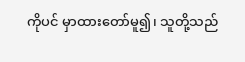ကိုပင် မှာထားတော်မူ၍၊ သူတို့သည်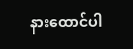နားထောင်ပါ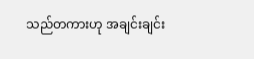သည်တကားဟု အချင်းချင်း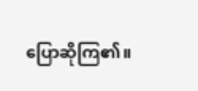ပြောဆိုကြ၏။